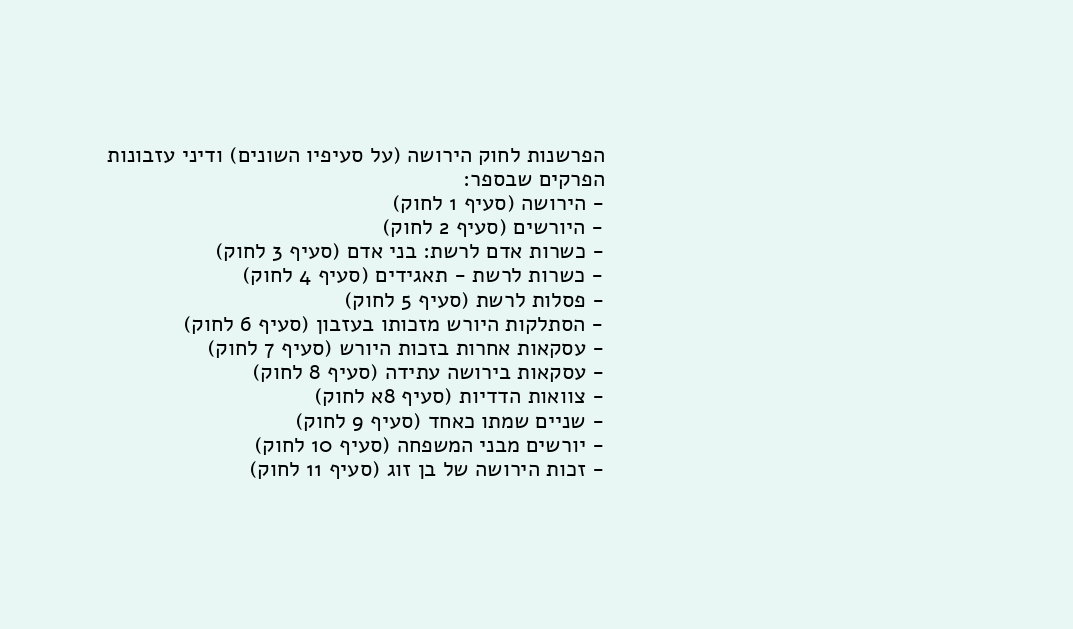הפרשנות לחוק הירושה (על סעיפיו השונים) ודיני עזבונות
הפרקים שבספר:
- הירושה (סעיף 1 לחוק)
- היורשים (סעיף 2 לחוק)
- כשרות אדם לרשת: בני אדם (סעיף 3 לחוק)
- כשרות לרשת - תאגידים (סעיף 4 לחוק)
- פסלות לרשת (סעיף 5 לחוק)
- הסתלקות היורש מזכותו בעזבון (סעיף 6 לחוק)
- עסקאות אחרות בזכות היורש (סעיף 7 לחוק)
- עסקאות בירושה עתידה (סעיף 8 לחוק)
- צוואות הדדיות (סעיף 8א לחוק)
- שניים שמתו כאחד (סעיף 9 לחוק)
- יורשים מבני המשפחה (סעיף 10 לחוק)
- זכות הירושה של בן זוג (סעיף 11 לחוק)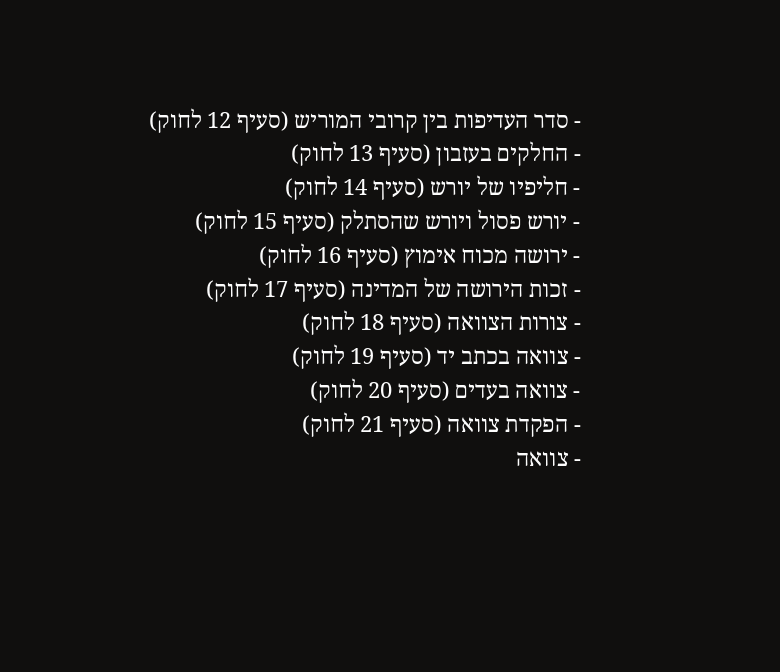- סדר העדיפות בין קרובי המוריש (סעיף 12 לחוק)
- החלקים בעזבון (סעיף 13 לחוק)
- חליפיו של יורש (סעיף 14 לחוק)
- יורש פסול ויורש שהסתלק (סעיף 15 לחוק)
- ירושה מכוח אימוץ (סעיף 16 לחוק)
- זכות הירושה של המדינה (סעיף 17 לחוק)
- צורות הצוואה (סעיף 18 לחוק)
- צוואה בכתב יד (סעיף 19 לחוק)
- צוואה בעדים (סעיף 20 לחוק)
- הפקדת צוואה (סעיף 21 לחוק)
- צוואה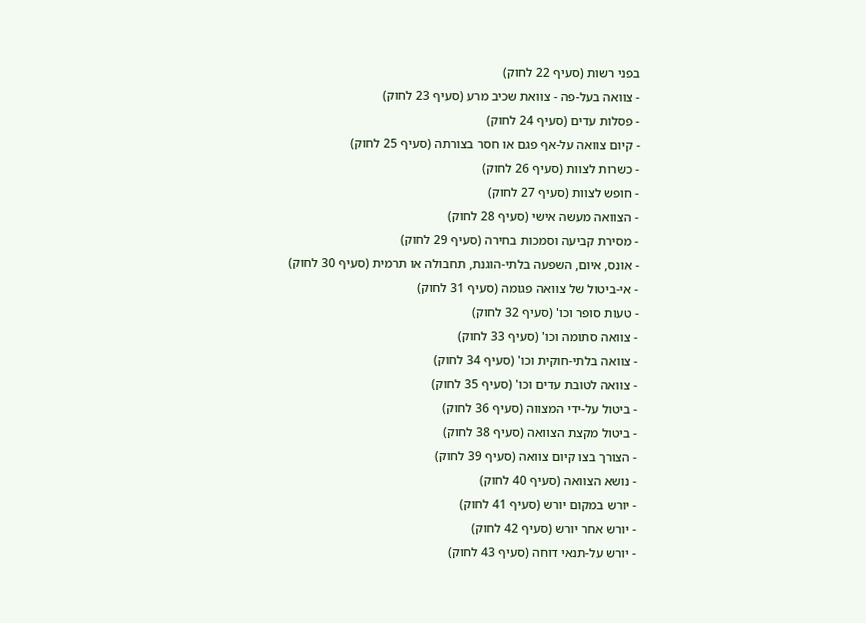בפני רשות (סעיף 22 לחוק)
- צוואה בעל-פה - צוואת שכיב מרע (סעיף 23 לחוק)
- פסלות עדים (סעיף 24 לחוק)
- קיום צוואה על-אף פגם או חסר בצורתה (סעיף 25 לחוק)
- כשרות לצוות (סעיף 26 לחוק)
- חופש לצוות (סעיף 27 לחוק)
- הצוואה מעשה אישי (סעיף 28 לחוק)
- מסירת קביעה וסמכות בחירה (סעיף 29 לחוק)
- אונס, איום, השפעה בלתי-הוגנת, תחבולה או תרמית (סעיף 30 לחוק)
- אי-ביטול של צוואה פגומה (סעיף 31 לחוק)
- טעות סופר וכו' (סעיף 32 לחוק)
- צוואה סתומה וכו' (סעיף 33 לחוק)
- צוואה בלתי-חוקית וכו' (סעיף 34 לחוק)
- צוואה לטובת עדים וכו' (סעיף 35 לחוק)
- ביטול על-ידי המצווה (סעיף 36 לחוק)
- ביטול מקצת הצוואה (סעיף 38 לחוק)
- הצורך בצו קיום צוואה (סעיף 39 לחוק)
- נושא הצוואה (סעיף 40 לחוק)
- יורש במקום יורש (סעיף 41 לחוק)
- יורש אחר יורש (סעיף 42 לחוק)
- יורש על-תנאי דוחה (סעיף 43 לחוק)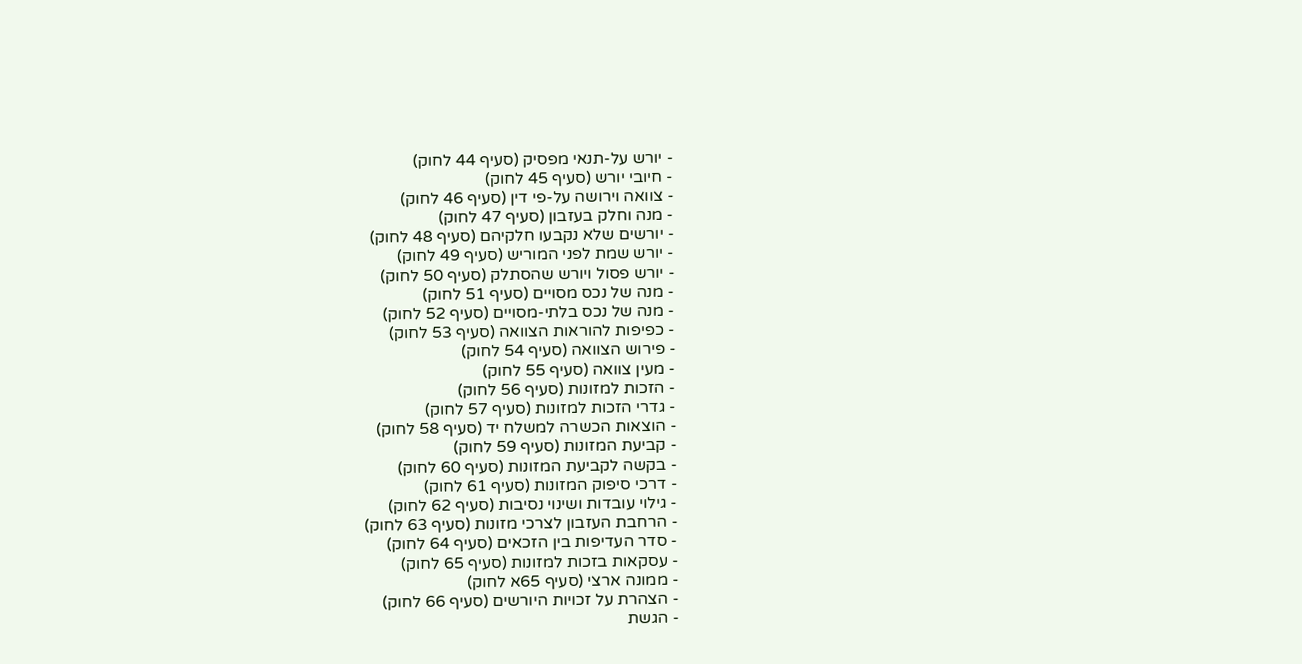- יורש על-תנאי מפסיק (סעיף 44 לחוק)
- חיובי יורש (סעיף 45 לחוק)
- צוואה וירושה על-פי דין (סעיף 46 לחוק)
- מנה וחלק בעזבון (סעיף 47 לחוק)
- יורשים שלא נקבעו חלקיהם (סעיף 48 לחוק)
- יורש שמת לפני המוריש (סעיף 49 לחוק)
- יורש פסול ויורש שהסתלק (סעיף 50 לחוק)
- מנה של נכס מסויים (סעיף 51 לחוק)
- מנה של נכס בלתי-מסויים (סעיף 52 לחוק)
- כפיפות להוראות הצוואה (סעיף 53 לחוק)
- פירוש הצוואה (סעיף 54 לחוק)
- מעין צוואה (סעיף 55 לחוק)
- הזכות למזונות (סעיף 56 לחוק)
- גדרי הזכות למזונות (סעיף 57 לחוק)
- הוצאות הכשרה למשלח יד (סעיף 58 לחוק)
- קביעת המזונות (סעיף 59 לחוק)
- בקשה לקביעת המזונות (סעיף 60 לחוק)
- דרכי סיפוק המזונות (סעיף 61 לחוק)
- גילוי עובדות ושינוי נסיבות (סעיף 62 לחוק)
- הרחבת העזבון לצרכי מזונות (סעיף 63 לחוק)
- סדר העדיפות בין הזכאים (סעיף 64 לחוק)
- עסקאות בזכות למזונות (סעיף 65 לחוק)
- ממונה ארצי (סעיף 65א לחוק)
- הצהרת על זכויות היורשים (סעיף 66 לחוק)
- הגשת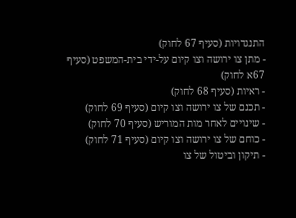התנגדויות (סעיף 67 לחוק)
- מתן צו ירושה וצו קיום על-ידי בית-המשפט (סעיף 67א לחוק)
- ראיות (סעיף 68 לחוק)
- תכנם של צו ירושה וצו קיום (סעיף 69 לחוק)
- שינויים לאחר מות המוריש (סעיף 70 לחוק)
- כוחם של צו ירושה וצו קיום (סעיף 71 לחוק)
- תיקון וביטול של צו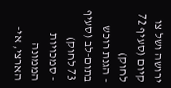ירושה ושל צו קיום (סעיף 72 לחוק)
- הגנת רוכש בתום-לב (סעיף 73 לחוק)
- סמכויות הממונה הארצי, אי-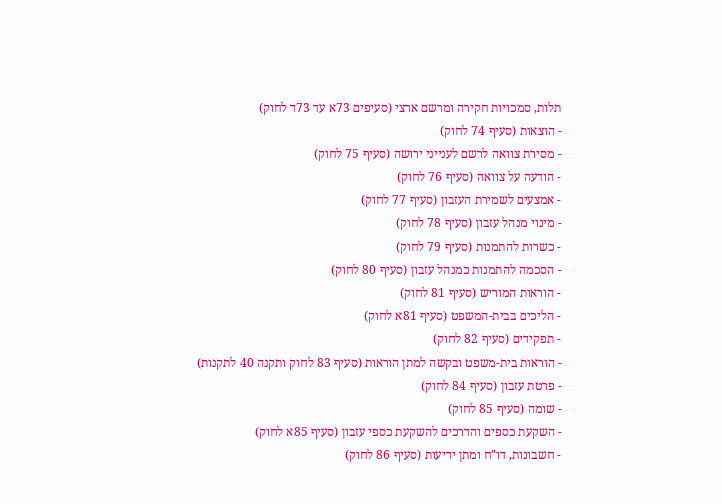תלות, סמכויות חקירה ומרשם ארצי (סעיפים 73א עד 73ד לחוק)
- הוצאות (סעיף 74 לחוק)
- מסירת צוואה לרשם לענייני ירושה (סעיף 75 לחוק)
- הודעה על צוואה (סעיף 76 לחוק)
- אמצעים לשמירת העזבון (סעיף 77 לחוק)
- מינוי מנהל עזבון (סעיף 78 לחוק)
- כשרות להתמנות (סעיף 79 לחוק)
- הסכמה להתמנות כמנהל עזבון (סעיף 80 לחוק)
- הוראות המוריש (סעיף 81 לחוק)
- הליכים בבית-המשפט (סעיף 81א לחוק)
- תפקידים (סעיף 82 לחוק)
- הוראות בית-משפט ובקשה למתן הוראות (סעיף 83 לחוק ותקנה 40 לתקנות)
- פרטת עזבון (סעיף 84 לחוק)
- שומה (סעיף 85 לחוק)
- השקעת כספים והדרכים להשקעת כספי עזבון (סעיף 85א לחוק)
- חשבונות, דו"ח ומתן ידיעות (סעיף 86 לחוק)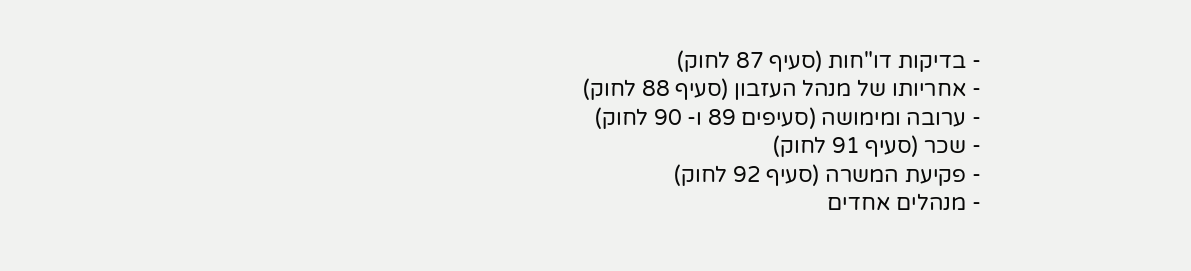- בדיקות דו"חות (סעיף 87 לחוק)
- אחריותו של מנהל העזבון (סעיף 88 לחוק)
- ערובה ומימושה (סעיפים 89 ו- 90 לחוק)
- שכר (סעיף 91 לחוק)
- פקיעת המשרה (סעיף 92 לחוק)
- מנהלים אחדים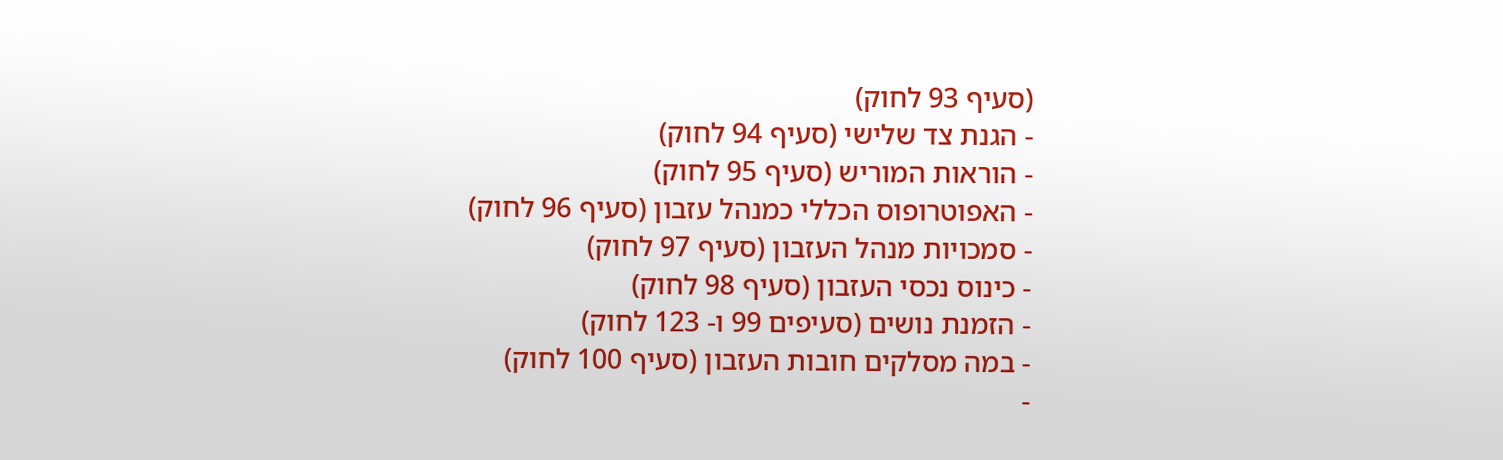(סעיף 93 לחוק)
- הגנת צד שלישי (סעיף 94 לחוק)
- הוראות המוריש (סעיף 95 לחוק)
- האפוטרופוס הכללי כמנהל עזבון (סעיף 96 לחוק)
- סמכויות מנהל העזבון (סעיף 97 לחוק)
- כינוס נכסי העזבון (סעיף 98 לחוק)
- הזמנת נושים (סעיפים 99 ו- 123 לחוק)
- במה מסלקים חובות העזבון (סעיף 100 לחוק)
-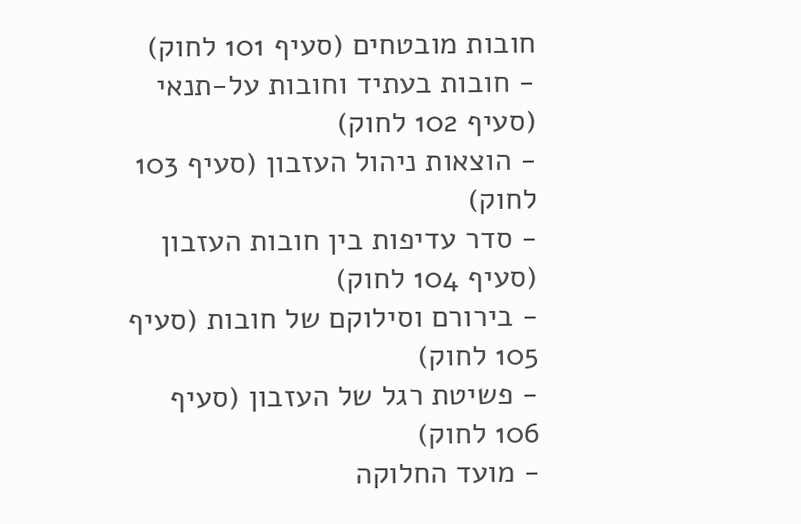חובות מובטחים (סעיף 101 לחוק)
- חובות בעתיד וחובות על-תנאי (סעיף 102 לחוק)
- הוצאות ניהול העזבון (סעיף 103 לחוק)
- סדר עדיפות בין חובות העזבון (סעיף 104 לחוק)
- בירורם וסילוקם של חובות (סעיף 105 לחוק)
- פשיטת רגל של העזבון (סעיף 106 לחוק)
- מועד החלוקה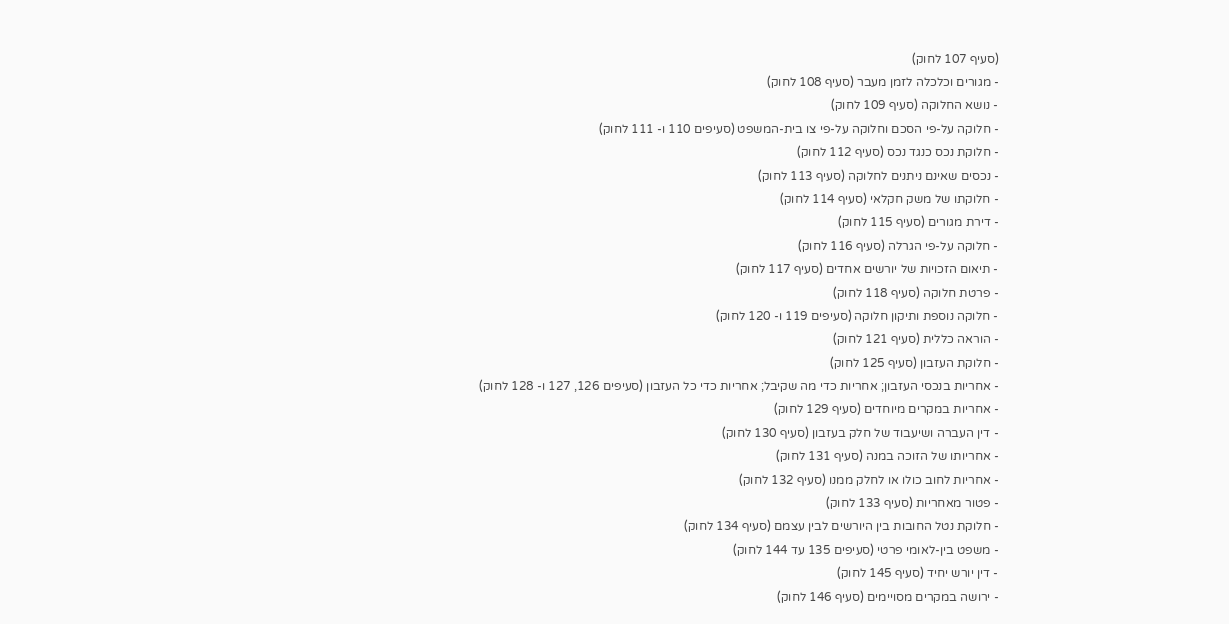(סעיף 107 לחוק)
- מגורים וכלכלה לזמן מעבר (סעיף 108 לחוק)
- נושא החלוקה (סעיף 109 לחוק)
- חלוקה על-פי הסכם וחלוקה על-פי צו בית-המשפט (סעיפים 110 ו- 111 לחוק)
- חלוקת נכס כנגד נכס (סעיף 112 לחוק)
- נכסים שאינם ניתנים לחלוקה (סעיף 113 לחוק)
- חלוקתו של משק חקלאי (סעיף 114 לחוק)
- דירת מגורים (סעיף 115 לחוק)
- חלוקה על-פי הגרלה (סעיף 116 לחוק)
- תיאום הזכויות של יורשים אחדים (סעיף 117 לחוק)
- פרטת חלוקה (סעיף 118 לחוק)
- חלוקה נוספת ותיקון חלוקה (סעיפים 119 ו- 120 לחוק)
- הוראה כללית (סעיף 121 לחוק)
- חלוקת העזבון (סעיף 125 לחוק)
- אחריות בנכסי העזבון; אחריות כדי מה שקיבל; אחריות כדי כל העזבון (סעיפים 126, 127 ו- 128 לחוק)
- אחריות במקרים מיוחדים (סעיף 129 לחוק)
- דין העברה ושיעבוד של חלק בעזבון (סעיף 130 לחוק)
- אחריותו של הזוכה במנה (סעיף 131 לחוק)
- אחריות לחוב כולו או לחלק ממנו (סעיף 132 לחוק)
- פטור מאחריות (סעיף 133 לחוק)
- חלוקת נטל החובות בין היורשים לבין עצמם (סעיף 134 לחוק)
- משפט בין-לאומי פרטי (סעיפים 135 עד 144 לחוק)
- דין יורש יחיד (סעיף 145 לחוק)
- ירושה במקרים מסויימים (סעיף 146 לחוק)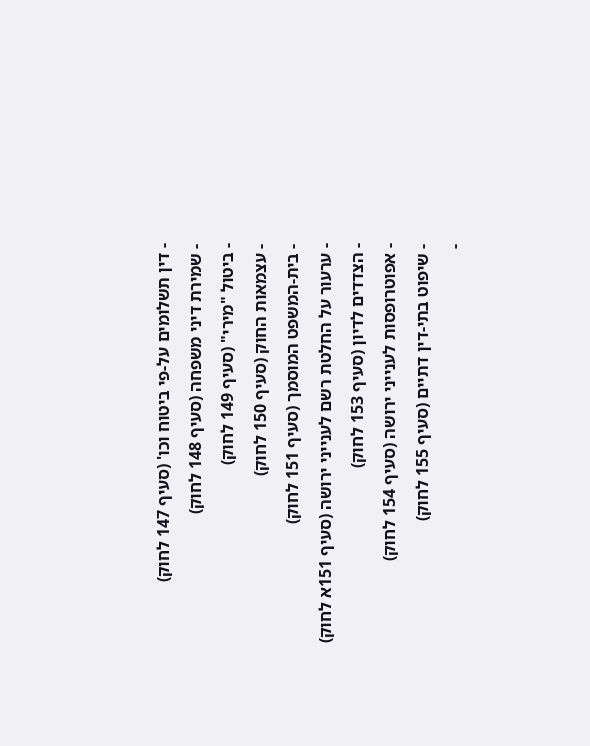- דין תשלומים על-פי ביטוח וכו' (סעיף 147 לחוק)
- שמירת דיני משפחה (סעיף 148 לחוק)
- ביטול "מירי" (סעיף 149 לחוק)
- עצמאות החוק (סעיף 150 לחוק)
- בית-המשפט המוסמך (סעיף 151 לחוק)
- ערעור על החלטת רשם לענייני ירושה (סעיף 151א לחוק)
- הצדדים לדיון (סעיף 153 לחוק)
- אפוטרופסות לענייני ירושה (סעיף 154 לחוק)
- שיפוט בתי-דין דתיים (סעיף 155 לחוק)
-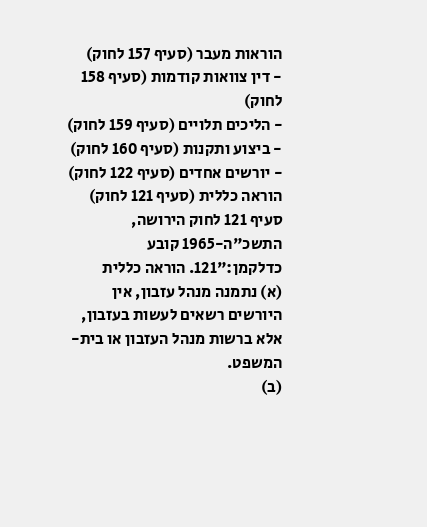הוראות מעבר (סעיף 157 לחוק)
- דין צוואות קודמות (סעיף 158 לחוק)
- הליכים תלויים (סעיף 159 לחוק)
- ביצוע ותקנות (סעיף 160 לחוק)
- יורשים אחדים (סעיף 122 לחוק)
הוראה כללית (סעיף 121 לחוק)
סעיף 121 לחוק הירושה, התשכ"ה-1965 קובע כדלקמן:"121. הוראה כללית
(א) נתמנה מנהל עזבון, אין היורשים רשאים לעשות בעזבון, אלא ברשות מנהל העזבון או בית-המשפט.
(ב)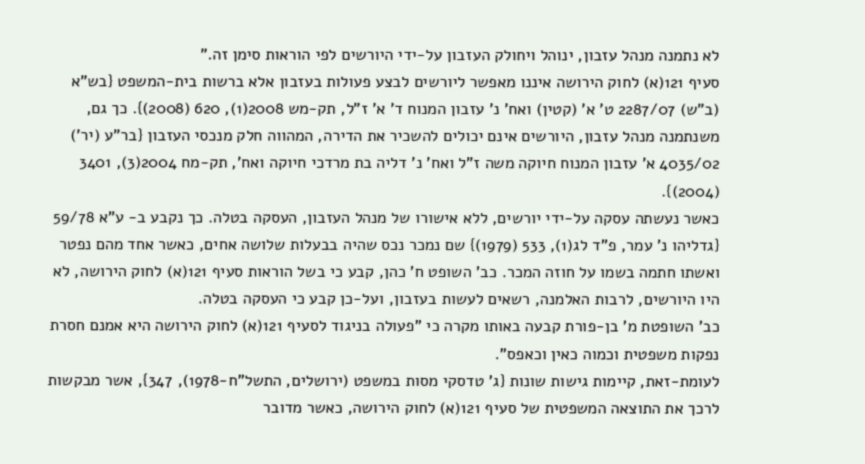לא נתמנה מנהל עזבון, ינוהל ויחולק העזבון על-ידי היורשים לפי הוראות סימן זה."
סעיף 121(א) לחוק הירושה איננו מאפשר ליורשים לבצע פעולות בעזבון אלא ברשות בית-המשפט {בש"א (ב"ש) 2287/07 ט' א' (קטין) ואח' נ' עזבון המנוח ד' א' ז"ל, תק-מש 2008(1), 620 (2008)}. כך גם, משנתמנה מנהל עזבון, היורשים אינם יכולים להשכיר את הדירה, המהווה חלק מנכסי העזבון {בר"ע (יר') 4035/02 א' עזבון המנוח חיוקה משה ז"ל ואח' נ' דליה בת מרדכי חיוקה ואח', תק-מח 2004(3), 3401 (2004)}.
כאשר נעשתה עסקה על-ידי יורשים, ללא אישורו של מנהל העזבון, העסקה בטלה. כך נקבע ב- ע"א 59/78 {גדליהו נ' עמר, פ"ד לג(1), 533 (1979)} שם נמכר נכס שהיה בבעלות שלושה אחים, כאשר אחד מהם נפטר ואשתו חתמה בשמו על חוזה המכר. כב' השופט ח' כהן, קבע כי בשל הוראות סעיף 121(א) לחוק הירושה, לא היו היורשים, לרבות האלמנה, רשאים לעשות בעזבון, ועל-כן קבע כי העסקה בטלה.
כב' השופטת מ' בן-פורת קבעה באותו מקרה כי "פעולה בניגוד לסעיף 121(א) לחוק הירושה היא אמנם חסרת נפקות משפטית וכמוה כאין וכאפס".
לעומת-זאת, קיימות גישות שונות {ג' טדסקי מסות במשפט (ירושלים, התשל"ח-1978), 347}, אשר מבקשות לרכך את התוצאה המשפטית של סעיף 121(א) לחוק הירושה, כאשר מדובר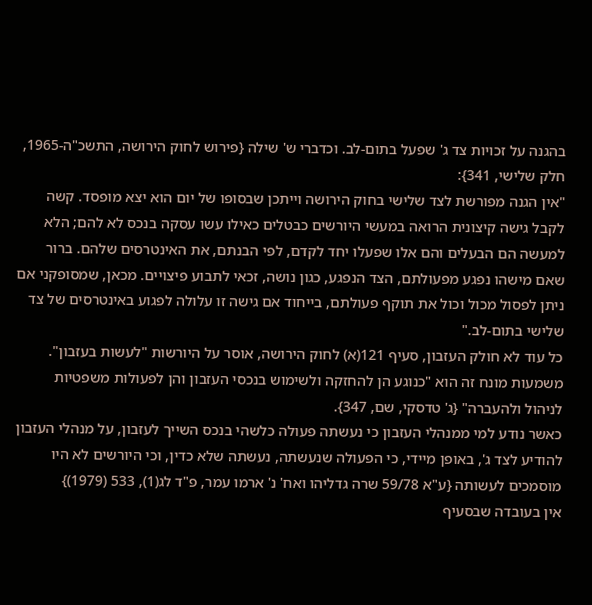בהגנה על זכויות צד ג' שפעל בתום-לב. וכדברי ש' שילה {פירוש לחוק הירושה, התשכ"ה-1965, חלק שלישי, 341}:
"אין הגנה מפורשת לצד שלישי בחוק הירושה וייתכן שבסופו של יום הוא יצא מופסד. קשה לקבל גישה קיצונית הרואה במעשי היורשים כבטלים כאילו עשו עסקה בנכס לא להם; הלא למעשה הם הבעלים והם אלו שפעלו יחד לקדם, לפי הבנתם, את האינטרסים שלהם. ברור שאם מישהו נפגע מפעולתם, הצד הנפגע, כגון נושה, זכאי לתבוע פיצויים. מכאן, שמסופקני אם ניתן לפסול מכול וכול את תוקף פעולתם, בייחוד אם גישה זו עלולה לפגוע באינטרסים של צד שלישי בתום-לב."
כל עוד לא חולק העזבון, סעיף 121(א) לחוק הירושה, אוסר על היורשות "לעשות בעזבון". משמעות מונח זה הוא "כנוגע הן להחזקה ולשימוש בנכסי העזבון והן לפעולות משפטיות לניהול ולהעברה" {ג' טדסקי, שם, 347}.
כאשר נודע למי ממנהלי העזבון כי נעשתה פעולה כלשהי בנכס השייך לעזבון, על מנהלי העזבון להודיע לצד ג', באופן מיידי, כי הפעולה שנעשתה, נעשתה שלא כדין, וכי היורשים לא היו מוסמכים לעשותה {ע"א 59/78 שרה גדליהו ואח' נ' ארמו עמר, פ"ד לג(1), 533 (1979)}
אין בעובדה שבסעיף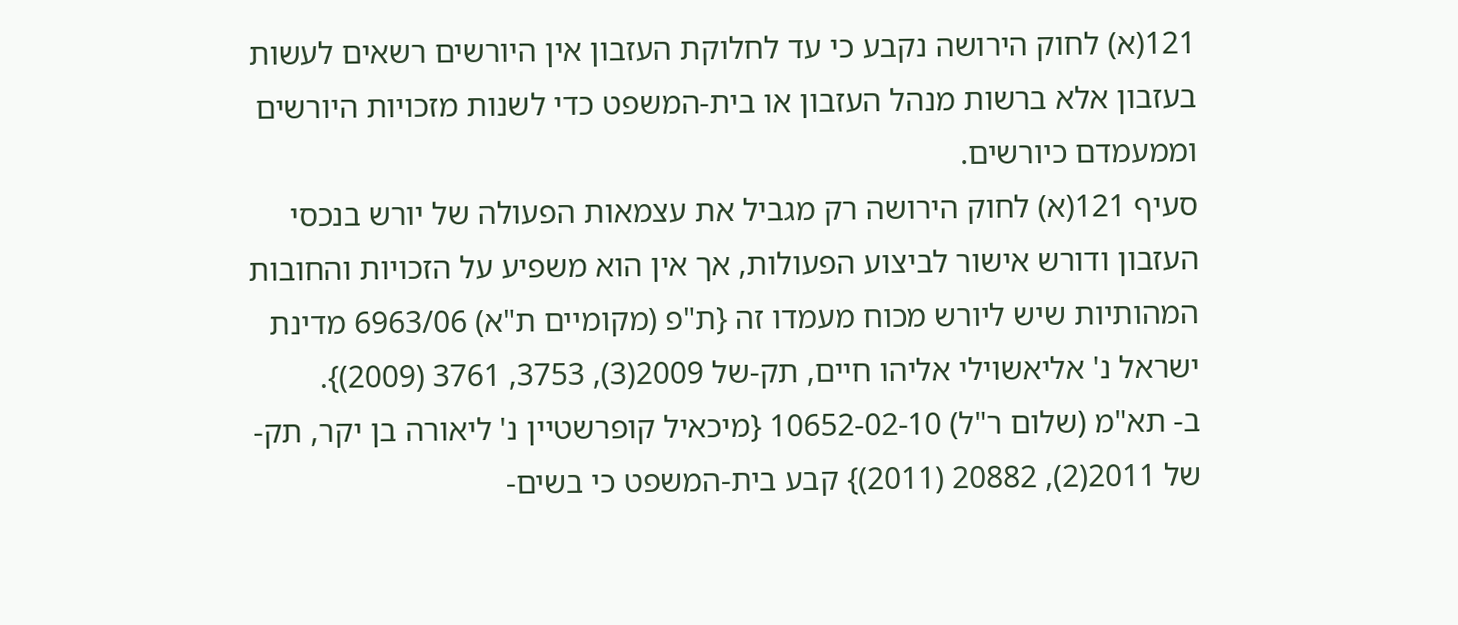121(א) לחוק הירושה נקבע כי עד לחלוקת העזבון אין היורשים רשאים לעשות בעזבון אלא ברשות מנהל העזבון או בית-המשפט כדי לשנות מזכויות היורשים וממעמדם כיורשים.
סעיף 121(א) לחוק הירושה רק מגביל את עצמאות הפעולה של יורש בנכסי העזבון ודורש אישור לביצוע הפעולות, אך אין הוא משפיע על הזכויות והחובות המהותיות שיש ליורש מכוח מעמדו זה {ת"פ (מקומיים ת"א) 6963/06 מדינת ישראל נ' אליאשוילי אליהו חיים, תק-של 2009(3), 3753, 3761 (2009)}.
ב- תא"מ (שלום ר"ל) 10652-02-10 {מיכאיל קופרשטיין נ' ליאורה בן יקר, תק-של 2011(2), 20882 (2011)} קבע בית-המשפט כי בשים-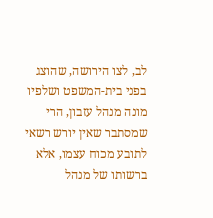לב, לצו הירושה, שהוצג בפני בית-המשפט ושלפיו מונה מנהל עזבון, הרי שמסתבר שאין יורש רשאי לתובע מכוח עצמו, אלא ברשותו של מנהל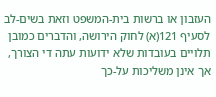העזבון או ברשות בית-המשפט וזאת בשים-לב לסעיף 121(א) לחוק הירושה, והדברים כמובן תלויים בעובדות שלא ידועות עתה די הצורך, אך אינן משליכות על-כך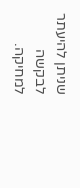שניתן להיעתר לבקשה למחיקה.